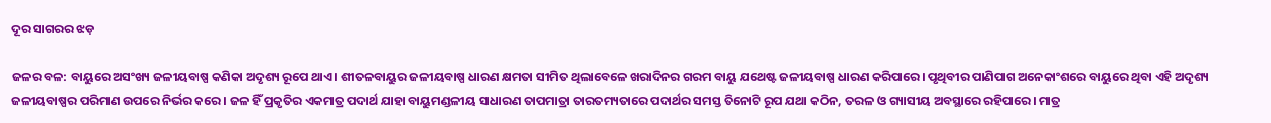ଦୂର ସାଗରର ଝଡ଼

ଜଳର ବଳ: ବାୟୁରେ ଅସଂଖ୍ୟ ଜଳୀୟବାଷ୍ପ କଣିକା ଅଦୃଶ୍ୟ ରୂପେ ଥାଏ। ଶୀତଳବାୟୁର ଜଳୀୟବାଷ୍ପ ଧାରଣ କ୍ଷମତା ସୀମିତ ଥିଲାବେଳେ ଖରାଦିନର ଗରମ ବାୟୁ ଯଥେଷ୍ଟ ଜଳୀୟବାଷ୍ପ ଧାରଣ କରିପାରେ। ପୃଥିବୀର ପାଣିପାଗ ଅନେକାଂଶରେ ବାୟୁରେ ଥିବା ଏହି ଅଦୃଶ୍ୟ ଜଳୀୟବାଷ୍ପର ପରିମାଣ ଉପରେ ନିର୍ଭର କରେ। ଜଳ ହିଁ ପ୍ରକୃତିର ଏକମାତ୍ର ପଦାର୍ଥ ଯାହା ବାୟୁମଣ୍ଡଳୀୟ ସାଧାରଣ ତାପମାତ୍ରା ତାରତମ୍ୟତାରେ ପଦାର୍ଥର ସମସ୍ତ ତିନୋଟି ରୂପ ଯଥା କଠିନ, ତରଳ ଓ ଗ୍ୟାସୀୟ ଅବସ୍ଥାରେ ରହିପାରେ। ମାତ୍ର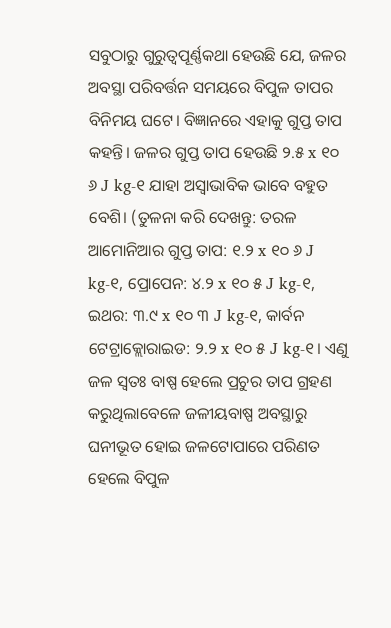ସବୁଠାରୁ ଗୁରୁତ୍ୱପୂର୍ଣ୍ଣକଥା ହେଉଛି ଯେ, ଜଳର ଅବସ୍ଥା ପରିବର୍ତ୍ତନ ସମୟରେ ବିପୁଳ ତାପର ବିନିମୟ ଘଟେ। ବିଜ୍ଞାନରେ ଏହାକୁ ଗୁପ୍ତ ତାପ କହନ୍ତି। ଜଳର ଗୁପ୍ତ ତାପ ହେଉଛି ୨.୫ x ୧୦ ୬ J kg-୧ ଯାହା ଅସ୍ବାଭାବିକ ଭାବେ ବହୁତ ବେଶି। (ତୁଳନା କରି ଦେଖନ୍ତୁ: ତରଳ ଆମୋନିଆର ଗୁପ୍ତ ତାପ: ୧.୨ x ୧୦ ୬ J kg-୧, ପ୍ରୋପେନ: ୪.୨ x ୧୦ ୫ J kg-୧, ଇଥର: ୩.୯ x ୧୦ ୩ J kg-୧, କାର୍ବନ ଟେଟ୍ରାକ୍ଲୋରାଇଡ: ୨.୨ x ୧୦ ୫ J kg-୧। ଏଣୁ ଜଳ ସ୍ବତଃ ବାଷ୍ପ ହେଲେ ପ୍ରଚୁର ତାପ ଗ୍ରହଣ କରୁଥିଲାବେଳେ ଜଳୀୟବାଷ୍ପ ଅବସ୍ଥାରୁ ଘନୀଭୂତ ହୋଇ ଜଳଟୋପାରେ ପରିଣତ ହେଲେ ବିପୁଳ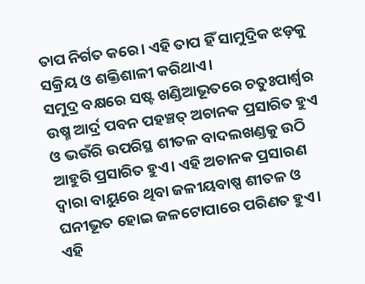ତାପ ନିର୍ଗତ କରେ। ଏହି ତାପ ହିଁ ସାମୁଦ୍ରିକ ଝଡ଼କୁ ସକ୍ରିୟ ଓ ଶକ୍ତିଶାଳୀ କରିଥାଏ।
ସମୁଦ୍ର ବକ୍ଷରେ ସଷ୍ଟ ଖଣ୍ଡିଆଭୂତରେ ଚତୁଃପାର୍ଶ୍ୱର ଉଷ୍ମ ଆର୍ଦ୍ର ପବନ ପହଞ୍ଚତ୍ ଅଚାନକ ପ୍ରସାରିତ ହୁଏ ଓ ଭଉଁରି ଉପରିସ୍ଥ ଶୀତଳ ବାଦଲଖଣ୍ଡକୁ ଉଠି ଆହୁରି ପ୍ରସାରିତ ହୁଏ। ଏହି ଅଚାନକ ପ୍ରସାରଣ ଦ୍ୱାରା ବାୟୁରେ ଥିବା ଜଳୀୟବାଷ୍ପ ଶୀତଳ ଓ ଘନୀଭୂତ ହୋଇ ଜଳଟୋପାରେ ପରିଣତ ହୁଏ। ଏହି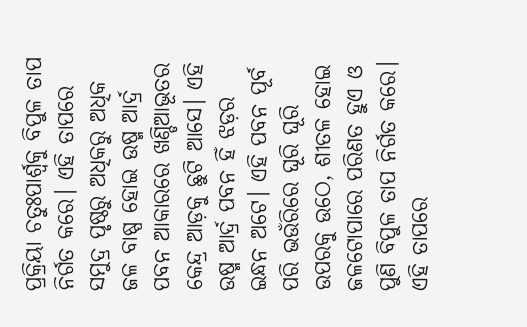ପ୍ରକ୍ରିୟା ଚତୁଃପାର୍ଶ୍ୱକୁ ବିପୁଳ ତାପ ନିର୍ଗତ କରେ। ଏହି ତାପରେ ସମୁଦ୍ର ପୃଷ୍ଠରୁ ଅଧିକରୁ ଅଧିକ ଜଳ ବାଷ୍ପ ହୋଇ ଉଷ୍ମ ଆର୍ଦ୍ର ପବନ ଆକାରରେ ଖଣ୍ଡିଆଭୂତର କେନ୍ଦ୍ର ଆଡ଼କୁ ଛୁଟି ଆସେ। ଏହି ଉଷ୍ମ ଆର୍ଦ୍ର ପବନ ହିଁ ଝଡ଼ର ଇନ୍ଧନ ଅଟେ। ଏହି ପବନ ପୂର୍ବ ପରି ଭଉଁରିରେ ଘୂରି ଘୂରି ଉପରକୁ ଉଠେ, ଶୀତଳ ହୋଇ ଜଳଟୋପାରେ ପରିଣତ ହୁଏ ଓ ପୁଣି ବିପୁଳ ତାପ ନିର୍ଗତ କରେ। ଏହି ତାପରେ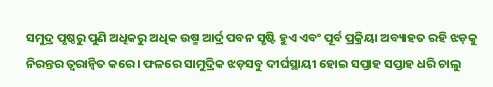ସମୁଦ୍ର ପୃଷ୍ଠରୁ ପୁଣି ଅଧିକରୁ ଅଧିକ ଉଷ୍ମ ଆର୍ଦ୍ର ପବନ ସୃଷ୍ଟି ହୁଏ ଏବଂ ପୂର୍ବ ପ୍ରକ୍ରିୟା ଅବ୍ୟାହତ ରହି ଝଡ଼କୁ ନିରନ୍ତର ତ୍ୱରାନ୍ବିତ କରେ। ଫଳରେ ସାମୁଦ୍ରିକ ଝଡ଼ସବୁ ଦୀର୍ଘସ୍ଥାୟୀ ହୋଇ ସପ୍ତାହ ସପ୍ତାହ ଧରି ଚାଲୁ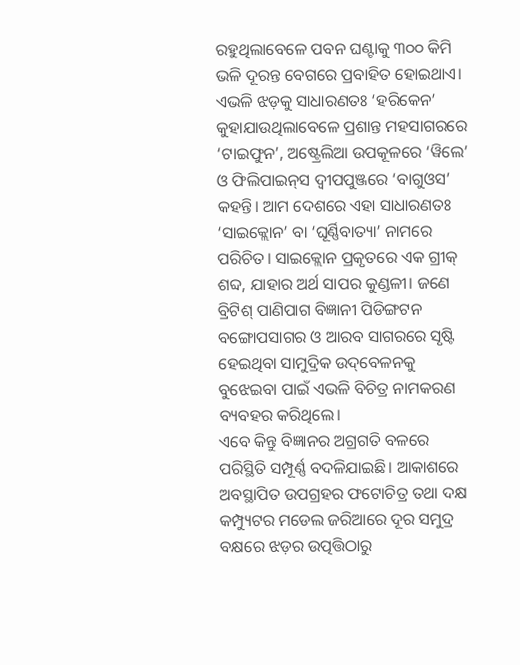ରହୁଥିଲାବେଳେ ପବନ ଘଣ୍ଟାକୁ ୩୦୦ କିମି ଭଳି ଦୂରନ୍ତ ବେଗରେ ପ୍ରବାହିତ ହୋଇଥାଏ।
ଏଭଳି ଝଡ଼କୁ ସାଧାରଣତଃ ‘ହରିକେନ’ କୁହାଯାଉଥିଲାବେଳେ ପ୍ରଶାନ୍ତ ମହସାଗରରେ ‘ଟାଇଫୁନ’, ଅଷ୍ଟ୍ରେଲିଆ ଉପକୂଳରେ ‘ୱିଲେ’ ଓ ଫିଲିପାଇନ୍‌ସ ଦ୍ୱୀପପୁଞ୍ଜରେ ‘ବାଗୁଓସ’ କହନ୍ତି। ଆମ ଦେଶରେ ଏହା ସାଧାରଣତଃ ‘ସାଇକ୍ଲୋନ’ ବା ‘ଘୂର୍ଣ୍ଣିବାତ୍ୟା’ ନାମରେ ପରିଚିତ। ସାଇକ୍ଲୋନ ପ୍ରକୃତରେ ଏକ ଗ୍ରୀକ୍‌ ଶବ୍ଦ, ଯାହାର ଅର୍ଥ ସାପର କୁଣ୍ଡଳୀ। ଜଣେ ବ୍ରିଟିଶ୍‌ ପାଣିପାଗ ବିଜ୍ଞାନୀ ପିଡିଙ୍ଗଟନ ବଙ୍ଗୋପସାଗର ଓ ଆରବ ସାଗରରେ ସୃଷ୍ଟି ହେଇଥିବା ସାମୁଦ୍ରିକ ଉଦ୍‌ବେଳନକୁ ବୁଝେଇବା ପାଇଁ ଏଭଳି ବିଚିତ୍ର ନାମକରଣ ବ୍ୟବହର କରିଥିଲେ।
ଏବେ କିନ୍ତୁ ବିଜ୍ଞାନର ଅଗ୍ରଗତି ବଳରେ ପରିସ୍ଥିତି ସମ୍ପୂର୍ଣ୍ଣ ବଦଳିଯାଇଛି। ଆକାଶରେ ଅବସ୍ଥାପିତ ଉପଗ୍ରହର ଫଟୋଚିତ୍ର ତଥା ଦକ୍ଷ କମ୍ପ୍ୟୁଟର ମଡେଲ ଜରିଆରେ ଦୂର ସମୁଦ୍ର ବକ୍ଷରେ ଝଡ଼ର ଉତ୍ପତ୍ତିଠାରୁ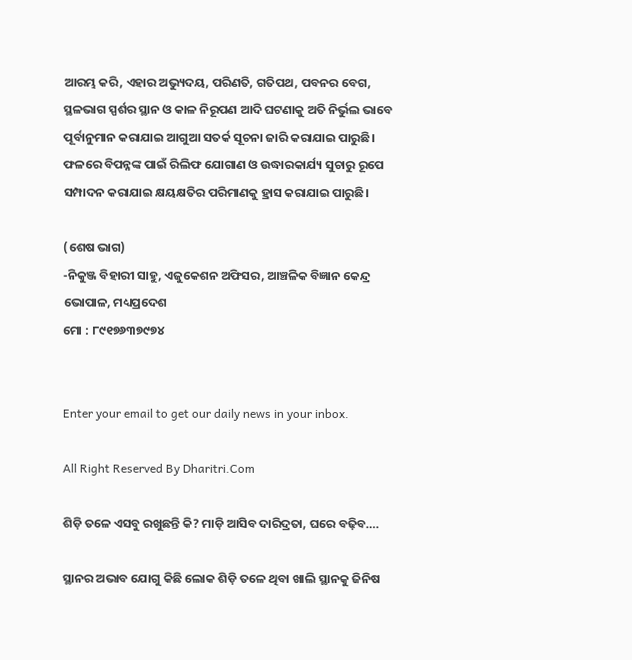ଆରମ୍ଭ କରି, ଏହାର ଅଭ୍ୟୁଦୟ, ପରିଣତି, ଗତିପଥ, ପବନର ବେଗ, ସ୍ଥଳଭାଗ ସ୍ପର୍ଶର ସ୍ଥାନ ଓ କାଳ ନିରୂପଣ ଆଦି ଘଟଣାକୁ ଅତି ନିର୍ଭୁଲ ଭାବେ ପୂର୍ବାନୁମାନ କରାଯାଇ ଆଗୁଆ ସତର୍କ ସୂଚନା ଜାରି କରାଯାଇ ପାରୁଛି। ଫଳରେ ବିପନ୍ନଙ୍କ ପାଇଁ ରିଲିଫ ଯୋଗାଣ ଓ ଉଦ୍ଧାରକାର୍ଯ୍ୟ ସୁଚାରୁ ରୂପେ ସମ୍ପାଦନ କରାଯାଇ କ୍ଷୟକ୍ଷତିର ପରିମାଣକୁ ହ୍ରାସ କରାଯାଇ ପାରୁଛି।

(ଶେଷ ଭାଗ)
-ନିକୁଞ୍ଜ ବିହାରୀ ସାହୁ, ଏଜୁକେଶନ ଅଫିସର, ଆଞ୍ଚଳିକ ବିଜ୍ଞାନ କେନ୍ଦ୍ର
ଭୋପାଳ, ମଧ୍ୟପ୍ରଦେଶ
ମୋ : ୮୯୧୭୬୩୭୯୭୪


Enter your email to get our daily news in your inbox.

All Right Reserved By Dharitri.Com

ଶିଡ଼ି ତଳେ ଏସବୁ ରଖୁଛନ୍ତି କି? ମାଡ଼ି ଆସିବ ଦାରିଦ୍ରତା, ଘରେ ବଢ଼ିବ….

ସ୍ଥାନର ଅଭାବ ଯୋଗୁ କିଛି ଲୋକ ଶିଡ଼ି ତଳେ ଥିବା ଖାଲି ସ୍ଥାନକୁ ଜିନିଷ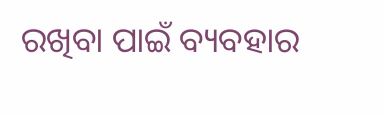ରଖିବା ପାଇଁ ବ୍ୟବହାର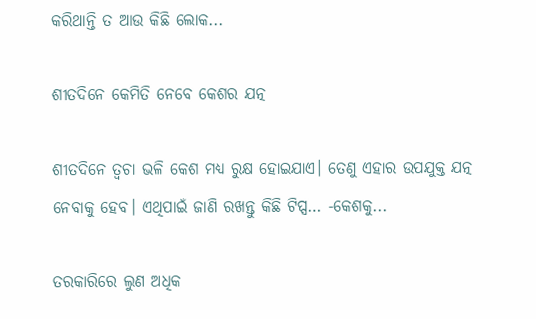କରିଥାନ୍ତି ତ ଆଉ କିଛି ଲୋକ...

ଶୀତଦିନେ କେମିତି ନେବେ କେଶର ଯତ୍ନ

ଶୀତଦିନେ ତ୍ୱଚା ଭଳି କେଶ ମଧ୍ୟ ରୁକ୍ଷ ହୋଇଯାଏ। ତେଣୁ ଏହାର ଉପଯୁକ୍ତ ଯତ୍ନ ନେବାକୁ ହେବ। ଏଥିପାଇଁ ଜାଣି ରଖନ୍ତୁ କିଛି ଟିପ୍ସ… -କେଶକୁ...

ତରକାରିରେ ଲୁଣ ଅଧିକ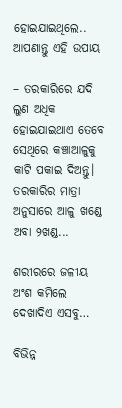ହୋଇଯାଇଥିଲେ.. ଆପଣାନ୍ତୁ ଏହି ଉପାୟ

– ତରକାରିରେ ଯଦି ଲୁଣ ଅଧିକ ହୋଇଯାଇଥାଏ ତେବେ ସେଥିରେ କଞ୍ଚାଆଳୁକୁ କାଟି ପକାଇ ଦିଅନ୍ତୁ। ତରକାରିର ମାତ୍ରା ଅନୁସାରେ ଆଳୁ ଖଣ୍ଡେ ଅବା ୨ଖଣ୍ଡ...

ଶରୀରରେ ଜଳୀୟ ଅଂଶ କମିଲେ ଦେଖାଦିଏ ଏସବୁ…

ବିଭିନ୍ନ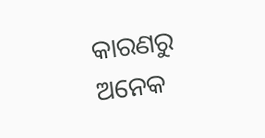କାରଣରୁ ଅନେକ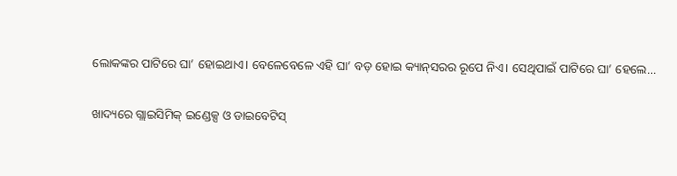ଲୋକଙ୍କର ପାଟିରେ ଘା’ ହୋଇଥାଏ। ବେଳେବେଳେ ଏହି ଘା’ ବଡ଼ ହୋଇ କ୍ୟାନ୍‌ସରର ରୂପେ ନିଏ। ସେଥିପାଇଁ ପାଟିରେ ଘା’ ହେଲେ...

ଖାଦ୍ୟରେ ଗ୍ଲାଇସିମିକ୍‌ ଇଣ୍ଡେକ୍ସ ଓ ଡାଇବେଟିସ୍‌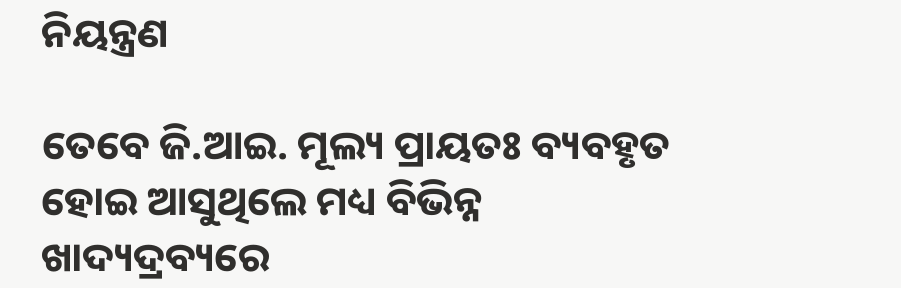ନିୟନ୍ତ୍ରଣ

ତେବେ ଜି.ଆଇ. ମୂଲ୍ୟ ପ୍ରାୟତଃ ବ୍ୟବହୃତ ହୋଇ ଆସୁଥିଲେ ମଧ୍ୟ ବିଭିନ୍ନ ଖାଦ୍ୟଦ୍ରବ୍ୟରେ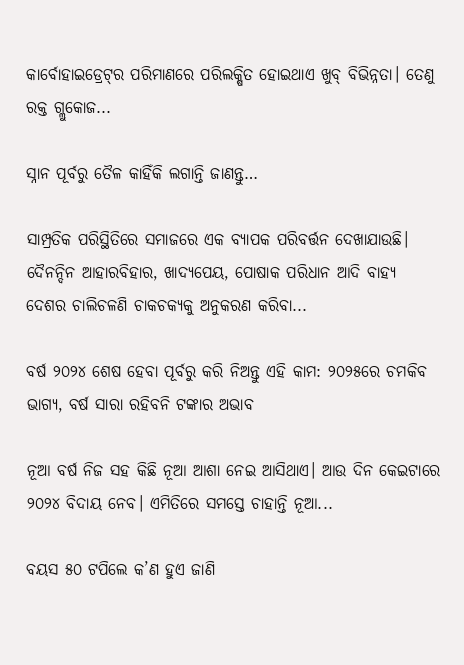କାର୍ବୋହାଇଡ୍ରେଟ୍‌ର ପରିମାଣରେ ପରିଲକ୍ଷିତ ହୋଇଥାଏ ଖୁବ୍‌ ବିଭିନ୍ନତା। ତେଣୁ ରକ୍ତ ଗ୍ଲୁକୋଜ...

ସ୍ନାନ ପୂର୍ବରୁ ତୈଳ କାହିଁକି ଲଗାନ୍ତି ଜାଣନ୍ତୁ…

ସାମ୍ପ୍ରତିକ ପରିସ୍ଥିତିରେ ସମାଜରେ ଏକ ବ୍ୟାପକ ପରିବର୍ତ୍ତନ ଦେଖାଯାଉଛି। ଦୈନନ୍ଦିନ ଆହାରବିହାର, ଖାଦ୍ୟପେୟ, ପୋଷାକ ପରିଧାନ ଆଦି ବାହ୍ୟ ଦେଶର ଚାଲିଚଳଣି ଚାକଚକ୍ୟକୁ ଅନୁକରଣ କରିବା...

ବର୍ଷ ୨୦୨୪ ଶେଷ ହେବା ପୂର୍ବରୁ କରି ନିଅନ୍ତୁ ଏହି କାମ: ୨୦୨୫ରେ ଚମକିବ ଭାଗ୍ୟ, ବର୍ଷ ସାରା ରହିବନି ଟଙ୍କାର ଅଭାବ

ନୂଆ ବର୍ଷ ନିଜ ସହ କିଛି ନୂଆ ଆଶା ନେଇ ଆସିଥାଏ। ଆଉ ଦିନ କେଇଟାରେ ୨୦୨୪ ବିଦାୟ ନେବ। ଏମିତିରେ ସମସ୍ତେ ଚାହାନ୍ତି ନୂଆ...

ବୟସ ୫୦ ଟପିଲେ କ’ଣ ହୁଏ ଜାଣି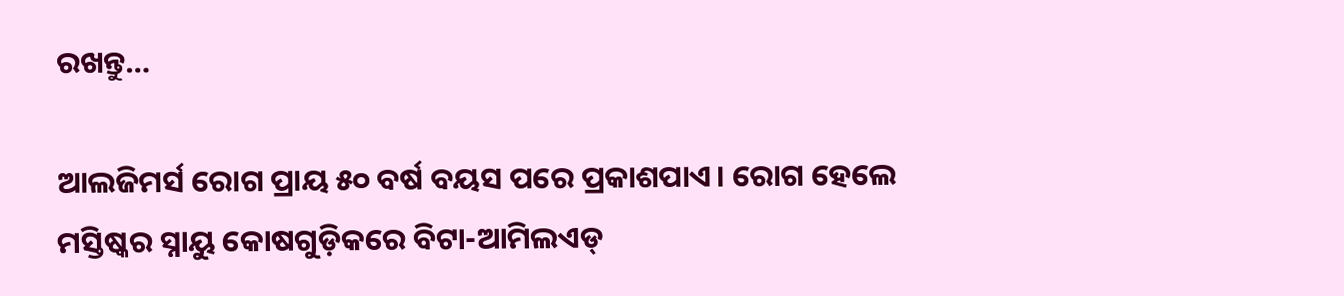ରଖନ୍ତୁ…

ଆଲଜିମର୍ସ ରୋଗ ପ୍ରାୟ ୫୦ ବର୍ଷ ବୟସ ପରେ ପ୍ରକାଶପାଏ। ରୋଗ ହେଲେ ମସ୍ତିଷ୍କର ସ୍ନାୟୁ କୋଷଗୁଡ଼ିକରେ ବିଟା-ଆମିଲଏଡ୍‌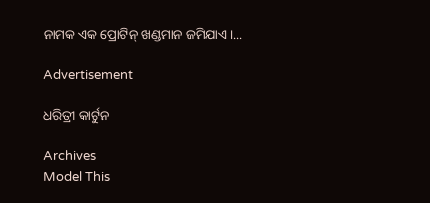ନାମକ ଏକ ପ୍ରୋଟିନ୍‌ ଖଣ୍ଡମାନ ଜମିଯାଏ।...

Advertisement

ଧରିତ୍ରୀ କାର୍ଟୁନ

Archives
Model This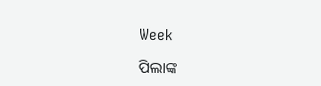Week

ପିଲାଙ୍କ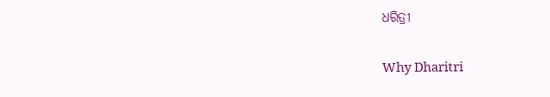ଧରିତ୍ରୀ

Why Dharitri